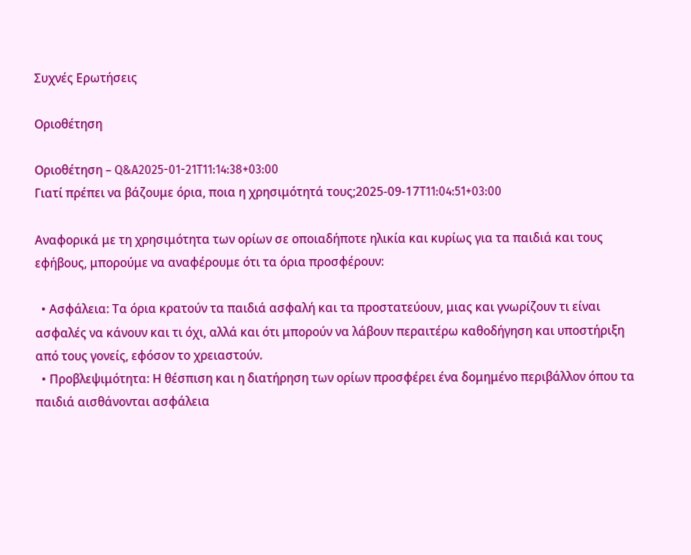Συχνές Ερωτήσεις

Οριοθέτηση

Οριοθέτηση – Q&A2025-01-21T11:14:38+03:00
Γιατί πρέπει να βάζουμε όρια, ποια η χρησιμότητά τους;2025-09-17T11:04:51+03:00

Αναφορικά με τη χρησιμότητα των ορίων σε οποιαδήποτε ηλικία και κυρίως για τα παιδιά και τους εφήβους, μπορούμε να αναφέρουμε ότι τα όρια προσφέρουν:

  • Ασφάλεια: Τα όρια κρατούν τα παιδιά ασφαλή και τα προστατεύουν, μιας και γνωρίζουν τι είναι ασφαλές να κάνουν και τι όχι, αλλά και ότι μπορούν να λάβουν περαιτέρω καθοδήγηση και υποστήριξη από τους γονείς, εφόσον το χρειαστούν.
  • Προβλεψιμότητα: Η θέσπιση και η διατήρηση των ορίων προσφέρει ένα δομημένο περιβάλλον όπου τα παιδιά αισθάνονται ασφάλεια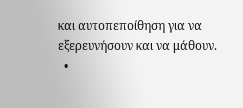και αυτοπεποίθηση για να εξερευνήσουν και να μάθουν.
  •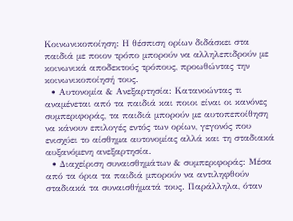Κοινωνικοποίηση: Η θέσπιση ορίων διδάσκει στα παιδιά με ποιον τρόπο μπορούν να αλληλεπιδρούν με κοινωνικά αποδεκτούς τρόπους, προωθώντας την κοινωνικοποίησή τους.
  • Αυτονομία & Ανεξαρτησία: Κατανοώντας τι αναμένεται από τα παιδιά και ποιοι είναι οι κανόνες συμπεριφοράς, τα παιδιά μπορούν με αυτοπεποίθηση να κάνουν επιλογές εντός των ορίων, γεγονός που ενισχύει το αίσθημα αυτονομίας αλλά και τη σταδιακά αυξανόμενη ανεξαρτησία.
  • Διαχείριση συναισθημάτων & συμπεριφοράς: Μέσα από τα όρια τα παιδιά μπορούν να αντιληφθούν σταδιακά τα συναισθήματά τους. Παράλληλα, όταν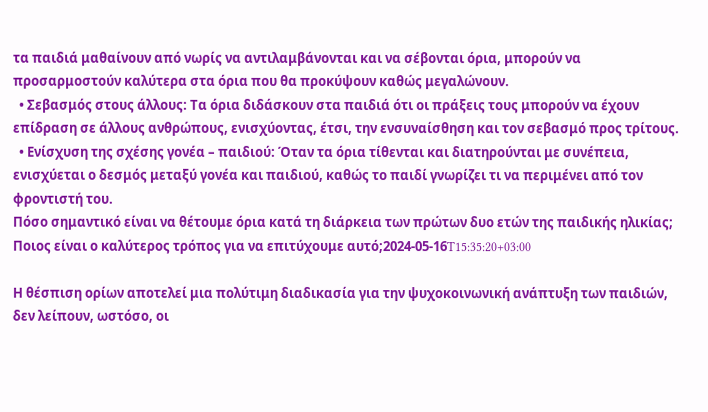τα παιδιά μαθαίνουν από νωρίς να αντιλαμβάνονται και να σέβονται όρια, μπορούν να προσαρμοστούν καλύτερα στα όρια που θα προκύψουν καθώς μεγαλώνουν.
  • Σεβασμός στους άλλους: Τα όρια διδάσκουν στα παιδιά ότι οι πράξεις τους μπορούν να έχουν επίδραση σε άλλους ανθρώπους, ενισχύοντας, έτσι, την ενσυναίσθηση και τον σεβασμό προς τρίτους.
  • Ενίσχυση της σχέσης γονέα – παιδιού: Όταν τα όρια τίθενται και διατηρούνται με συνέπεια, ενισχύεται ο δεσμός μεταξύ γονέα και παιδιού, καθώς το παιδί γνωρίζει τι να περιμένει από τον φροντιστή του.
Πόσο σημαντικό είναι να θέτουμε όρια κατά τη διάρκεια των πρώτων δυο ετών της παιδικής ηλικίας; Ποιος είναι ο καλύτερος τρόπος για να επιτύχουμε αυτό;2024-05-16T15:35:20+03:00

Η θέσπιση ορίων αποτελεί μια πολύτιμη διαδικασία για την ψυχοκοινωνική ανάπτυξη των παιδιών, δεν λείπουν, ωστόσο, οι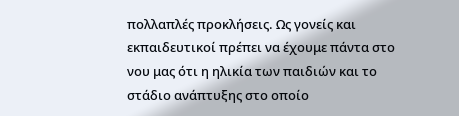πολλαπλές προκλήσεις. Ως γονείς και εκπαιδευτικοί πρέπει να έχουμε πάντα στο νου μας ότι η ηλικία των παιδιών και το  στάδιο ανάπτυξης στο οποίο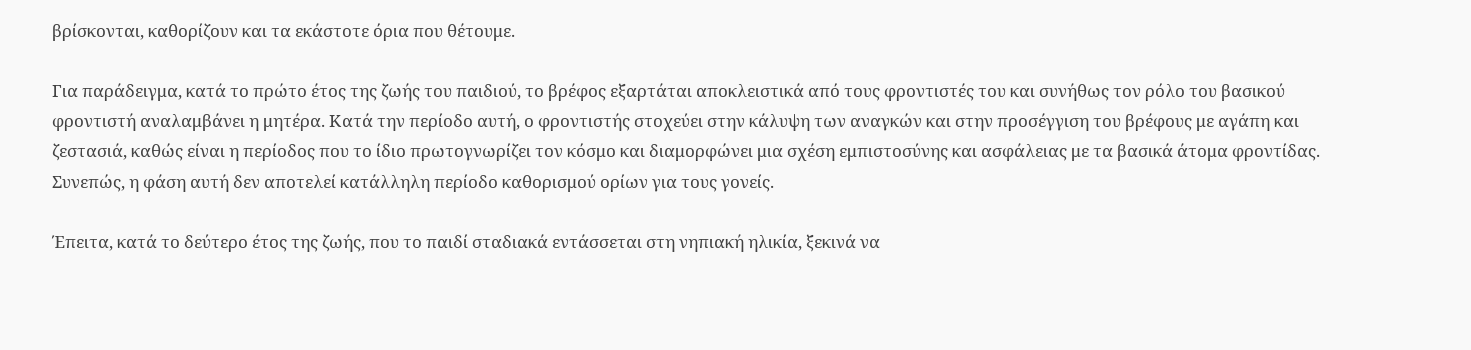βρίσκονται, καθορίζουν και τα εκάστοτε όρια που θέτουμε.

Για παράδειγμα, κατά το πρώτο έτος της ζωής του παιδιού, το βρέφος εξαρτάται αποκλειστικά από τους φροντιστές του και συνήθως τον ρόλο του βασικού φροντιστή αναλαμβάνει η μητέρα. Κατά την περίοδο αυτή, ο φροντιστής στοχεύει στην κάλυψη των αναγκών και στην προσέγγιση του βρέφους με αγάπη και ζεστασιά, καθώς είναι η περίοδος που το ίδιο πρωτογνωρίζει τον κόσμο και διαμορφώνει μια σχέση εμπιστοσύνης και ασφάλειας με τα βασικά άτομα φροντίδας. Συνεπώς, η φάση αυτή δεν αποτελεί κατάλληλη περίοδο καθορισμού ορίων για τους γονείς.

Έπειτα, κατά το δεύτερο έτος της ζωής, που το παιδί σταδιακά εντάσσεται στη νηπιακή ηλικία, ξεκινά να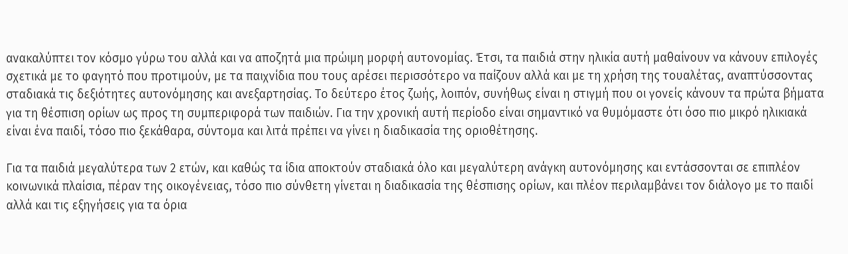ανακαλύπτει τον κόσμο γύρω του αλλά και να αποζητά μια πρώιμη μορφή αυτονομίας. Έτσι, τα παιδιά στην ηλικία αυτή μαθαίνουν να κάνουν επιλογές σχετικά με το φαγητό που προτιμούν, με τα παιχνίδια που τους αρέσει περισσότερο να παίζουν αλλά και με τη χρήση της τουαλέτας, αναπτύσσοντας σταδιακά τις δεξιότητες αυτονόμησης και ανεξαρτησίας. Το δεύτερο έτος ζωής, λοιπόν, συνήθως είναι η στιγμή που οι γονείς κάνουν τα πρώτα βήματα για τη θέσπιση ορίων ως προς τη συμπεριφορά των παιδιών. Για την χρονική αυτή περίοδο είναι σημαντικό να θυμόμαστε ότι όσο πιο μικρό ηλικιακά είναι ένα παιδί, τόσο πιο ξεκάθαρα, σύντομα και λιτά πρέπει να γίνει η διαδικασία της οριοθέτησης.

Για τα παιδιά μεγαλύτερα των 2 ετών, και καθώς τα ίδια αποκτούν σταδιακά όλο και μεγαλύτερη ανάγκη αυτονόμησης και εντάσσονται σε επιπλέον κοινωνικά πλαίσια, πέραν της οικογένειας, τόσο πιο σύνθετη γίνεται η διαδικασία της θέσπισης ορίων, και πλέον περιλαμβάνει τον διάλογο με το παιδί αλλά και τις εξηγήσεις για τα όρια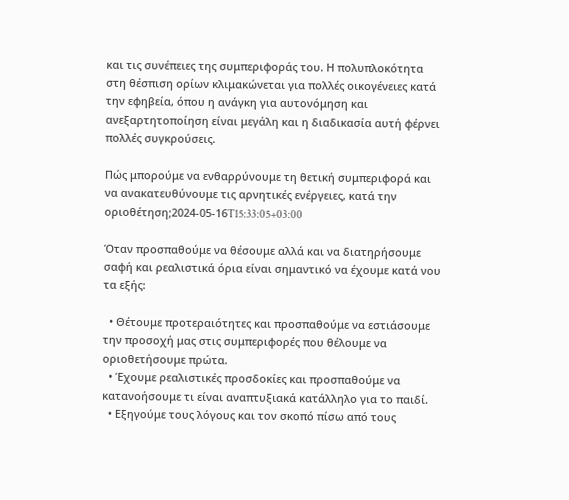και τις συνέπειες της συμπεριφοράς του. Η πολυπλοκότητα στη θέσπιση ορίων κλιμακώνεται για πολλές οικογένειες κατά την εφηβεία, όπου η ανάγκη για αυτονόμηση και ανεξαρτητοποίηση είναι μεγάλη και η διαδικασία αυτή φέρνει πολλές συγκρούσεις.

Πώς μπορούμε να ενθαρρύνουμε τη θετική συμπεριφορά και να ανακατευθύνουμε τις αρνητικές ενέργειες, κατά την οριοθέτηση;2024-05-16T15:33:05+03:00

Όταν προσπαθούμε να θέσουμε αλλά και να διατηρήσουμε σαφή και ρεαλιστικά όρια είναι σημαντικό να έχουμε κατά νου τα εξής:

  • Θέτουμε προτεραιότητες και προσπαθούμε να εστιάσουμε την προσοχή μας στις συμπεριφορές που θέλουμε να οριοθετήσουμε πρώτα.
  • Έχουμε ρεαλιστικές προσδοκίες και προσπαθούμε να κατανοήσουμε τι είναι αναπτυξιακά κατάλληλο για το παιδί.
  • Εξηγούμε τους λόγους και τον σκοπό πίσω από τους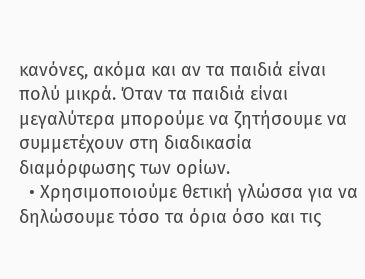κανόνες, ακόμα και αν τα παιδιά είναι πολύ μικρά. Όταν τα παιδιά είναι μεγαλύτερα μπορούμε να ζητήσουμε να συμμετέχουν στη διαδικασία διαμόρφωσης των ορίων.
  • Χρησιμοποιούμε θετική γλώσσα για να δηλώσουμε τόσο τα όρια όσο και τις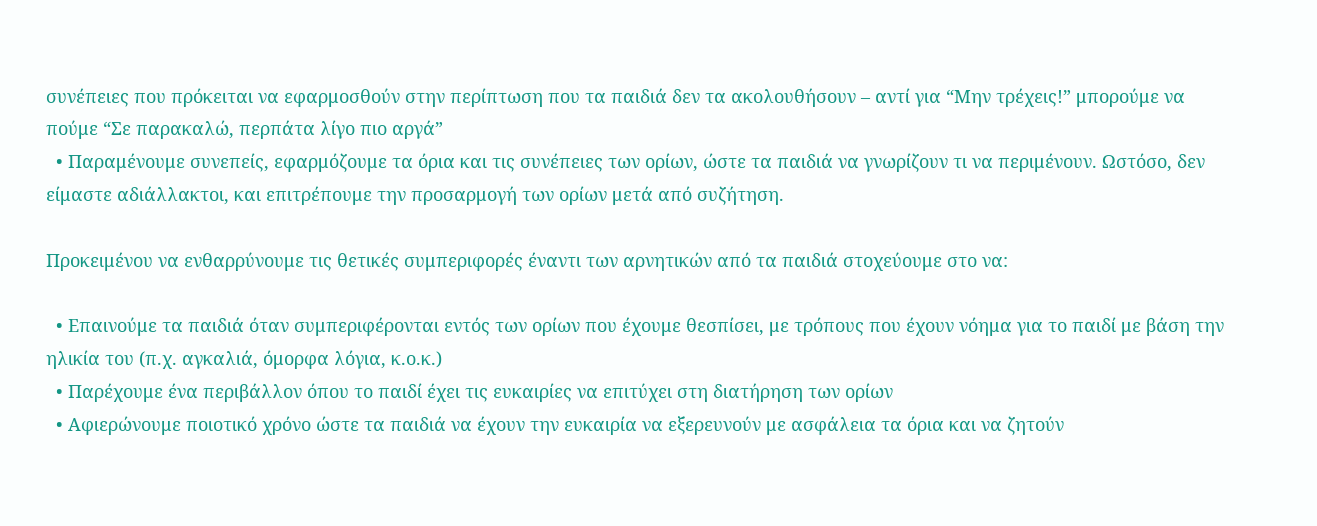συνέπειες που πρόκειται να εφαρμοσθούν στην περίπτωση που τα παιδιά δεν τα ακολουθήσουν – αντί για “Μην τρέχεις!” μπορούμε να πούμε “Σε παρακαλώ, περπάτα λίγο πιο αργά”
  • Παραμένουμε συνεπείς, εφαρμόζουμε τα όρια και τις συνέπειες των ορίων, ώστε τα παιδιά να γνωρίζουν τι να περιμένουν. Ωστόσο, δεν είμαστε αδιάλλακτοι, και επιτρέπουμε την προσαρμογή των ορίων μετά από συζήτηση.

Προκειμένου να ενθαρρύνουμε τις θετικές συμπεριφορές έναντι των αρνητικών από τα παιδιά στοχεύουμε στο να:

  • Επαινούμε τα παιδιά όταν συμπεριφέρονται εντός των ορίων που έχουμε θεσπίσει, με τρόπους που έχουν νόημα για το παιδί με βάση την ηλικία του (π.χ. αγκαλιά, όμορφα λόγια, κ.ο.κ.)
  • Παρέχουμε ένα περιβάλλον όπου το παιδί έχει τις ευκαιρίες να επιτύχει στη διατήρηση των ορίων
  • Αφιερώνουμε ποιοτικό χρόνο ώστε τα παιδιά να έχουν την ευκαιρία να εξερευνούν με ασφάλεια τα όρια και να ζητούν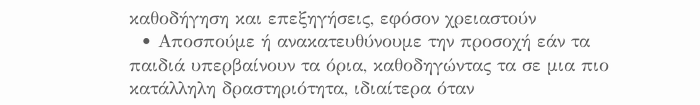καθοδήγηση και επεξηγήσεις, εφόσον χρειαστούν
  • Αποσπούμε ή ανακατευθύνουμε την προσοχή εάν τα παιδιά υπερβαίνουν τα όρια, καθοδηγώντας τα σε μια πιο κατάλληλη δραστηριότητα, ιδιαίτερα όταν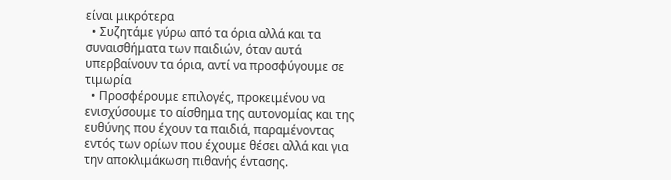είναι μικρότερα
  • Συζητάμε γύρω από τα όρια αλλά και τα συναισθήματα των παιδιών, όταν αυτά υπερβαίνουν τα όρια, αντί να προσφύγουμε σε τιμωρία
  • Προσφέρουμε επιλογές, προκειμένου να ενισχύσουμε το αίσθημα της αυτονομίας και της ευθύνης που έχουν τα παιδιά, παραμένοντας εντός των ορίων που έχουμε θέσει αλλά και για την αποκλιμάκωση πιθανής έντασης.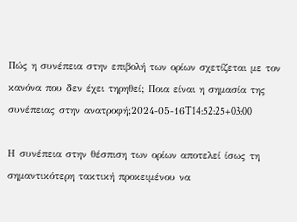Πώς η συνέπεια στην επιβολή των ορίων σχετίζεται με τον κανόνα που δεν έχει τηρηθεί; Ποια είναι η σημασία της συνέπειας στην ανατροφή;2024-05-16T14:52:25+03:00

Η συνέπεια στην θέσπιση των ορίων αποτελεί ίσως τη σημαντικότερη τακτική προκειμένου να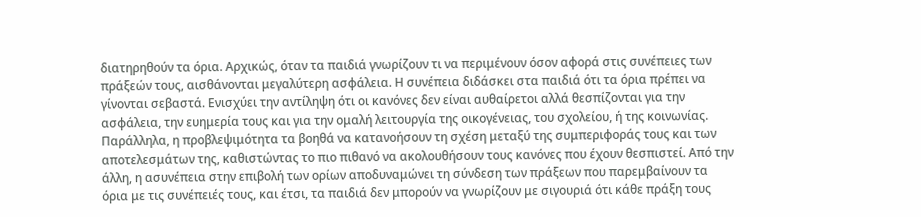διατηρηθούν τα όρια. Αρχικώς, όταν τα παιδιά γνωρίζουν τι να περιμένουν όσον αφορά στις συνέπειες των πράξεών τους, αισθάνονται μεγαλύτερη ασφάλεια. Η συνέπεια διδάσκει στα παιδιά ότι τα όρια πρέπει να γίνονται σεβαστά. Ενισχύει την αντίληψη ότι οι κανόνες δεν είναι αυθαίρετοι αλλά θεσπίζονται για την ασφάλεια, την ευημερία τους και για την ομαλή λειτουργία της οικογένειας, του σχολείου, ή της κοινωνίας. Παράλληλα, η προβλεψιμότητα τα βοηθά να κατανοήσουν τη σχέση μεταξύ της συμπεριφοράς τους και των αποτελεσμάτων της, καθιστώντας το πιο πιθανό να ακολουθήσουν τους κανόνες που έχουν θεσπιστεί. Από την άλλη, η ασυνέπεια στην επιβολή των ορίων αποδυναμώνει τη σύνδεση των πράξεων που παρεμβαίνουν τα όρια με τις συνέπειές τους, και έτσι, τα παιδιά δεν μπορούν να γνωρίζουν με σιγουριά ότι κάθε πράξη τους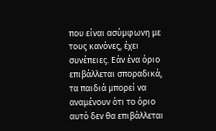που είναι ασύμφωνη με τους κανόνες, έχει συνέπειες. Εάν ένα όριο επιβάλλεται σποραδικά, τα παιδιά μπορεί να αναμένουν ότι το όριο αυτό δεν θα επιβάλλεται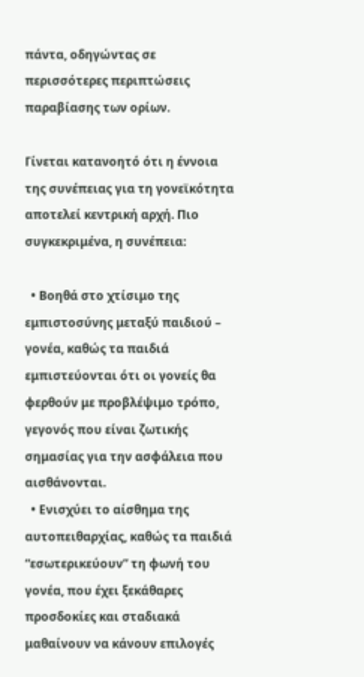πάντα, οδηγώντας σε περισσότερες περιπτώσεις παραβίασης των ορίων.

Γίνεται κατανοητό ότι η έννοια της συνέπειας για τη γονεϊκότητα αποτελεί κεντρική αρχή. Πιο συγκεκριμένα, η συνέπεια:

  • Βοηθά στο χτίσιμο της εμπιστοσύνης μεταξύ παιδιού – γονέα, καθώς τα παιδιά εμπιστεύονται ότι οι γονείς θα φερθούν με προβλέψιμο τρόπο, γεγονός που είναι ζωτικής σημασίας για την ασφάλεια που αισθάνονται.
  • Ενισχύει το αίσθημα της αυτοπειθαρχίας, καθώς τα παιδιά “εσωτερικεύουν” τη φωνή του γονέα, που έχει ξεκάθαρες προσδοκίες και σταδιακά μαθαίνουν να κάνουν επιλογές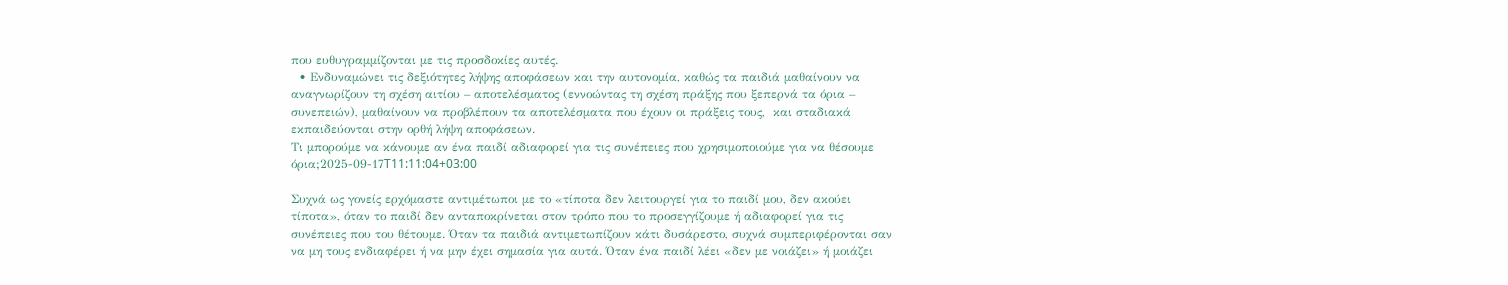που ευθυγραμμίζονται με τις προσδοκίες αυτές.
  • Ενδυναμώνει τις δεξιότητες λήψης αποφάσεων και την αυτονομία, καθώς τα παιδιά μαθαίνουν να αναγνωρίζουν τη σχέση αιτίου – αποτελέσματος (εννοώντας τη σχέση πράξης που ξεπερνά τα όρια – συνεπειών), μαθαίνουν να προβλέπουν τα αποτελέσματα που έχουν οι πράξεις τους,  και σταδιακά εκπαιδεύονται στην ορθή λήψη αποφάσεων.
Τι μπορούμε να κάνουμε αν ένα παιδί αδιαφορεί για τις συνέπειες που χρησιμοποιούμε για να θέσουμε όρια;2025-09-17T11:11:04+03:00

Συχνά ως γονείς ερχόμαστε αντιμέτωποι με το «τίποτα δεν λειτουργεί για το παιδί μου, δεν ακούει τίποτα», όταν το παιδί δεν ανταποκρίνεται στον τρόπο που το προσεγγίζουμε ή αδιαφορεί για τις συνέπειες που του θέτουμε. Όταν τα παιδιά αντιμετωπίζουν κάτι δυσάρεστο, συχνά συμπεριφέρονται σαν να μη τους ενδιαφέρει ή να μην έχει σημασία για αυτά. Όταν ένα παιδί λέει «δεν με νοιάζει» ή μοιάζει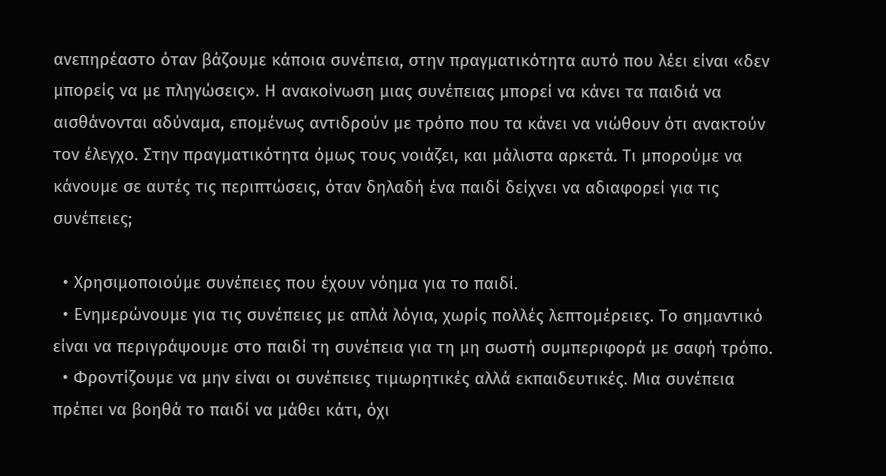ανεπηρέαστο όταν βάζουμε κάποια συνέπεια, στην πραγματικότητα αυτό που λέει είναι «δεν μπορείς να με πληγώσεις». Η ανακοίνωση μιας συνέπειας μπορεί να κάνει τα παιδιά να αισθάνονται αδύναμα, επομένως αντιδρούν με τρόπο που τα κάνει να νιώθουν ότι ανακτούν τον έλεγχο. Στην πραγματικότητα όμως τους νοιάζει, και μάλιστα αρκετά. Τι μπορούμε να κάνουμε σε αυτές τις περιπτώσεις, όταν δηλαδή ένα παιδί δείχνει να αδιαφορεί για τις συνέπειες;

  • Χρησιμοποιούμε συνέπειες που έχουν νόημα για το παιδί.
  • Ενημερώνουμε για τις συνέπειες με απλά λόγια, χωρίς πολλές λεπτομέρειες. Το σημαντικό είναι να περιγράψουμε στο παιδί τη συνέπεια για τη μη σωστή συμπεριφορά με σαφή τρόπο.
  • Φροντίζουμε να μην είναι οι συνέπειες τιμωρητικές αλλά εκπαιδευτικές. Μια συνέπεια πρέπει να βοηθά το παιδί να μάθει κάτι, όχι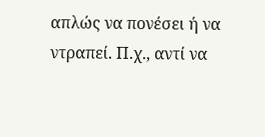απλώς να πονέσει ή να ντραπεί. Π.χ., αντί να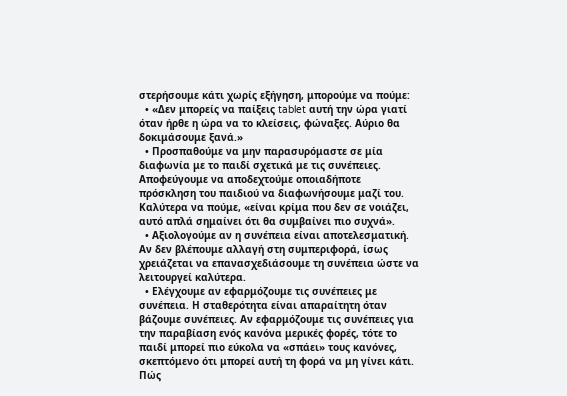στερήσουμε κάτι χωρίς εξήγηση, μπορούμε να πούμε:
  • «Δεν μπορείς να παίξεις tablet αυτή την ώρα γιατί όταν ήρθε η ώρα να το κλείσεις, φώναξες. Αύριο θα δοκιμάσουμε ξανά.»
  • Προσπαθούμε να μην παρασυρόμαστε σε μία διαφωνία με το παιδί σχετικά με τις συνέπειες. Αποφεύγουμε να αποδεχτούμε οποιαδήποτε πρόσκληση του παιδιού να διαφωνήσουμε μαζί του. Καλύτερα να πούμε, «είναι κρίμα που δεν σε νοιάζει, αυτό απλά σημαίνει ότι θα συμβαίνει πιο συχνά».
  • Αξιολογούμε αν η συνέπεια είναι αποτελεσματική. Αν δεν βλέπουμε αλλαγή στη συμπεριφορά, ίσως χρειάζεται να επανασχεδιάσουμε τη συνέπεια ώστε να λειτουργεί καλύτερα.
  • Ελέγχουμε αν εφαρμόζουμε τις συνέπειες με συνέπεια. Η σταθερότητα είναι απαραίτητη όταν βάζουμε συνέπειες. Αν εφαρμόζουμε τις συνέπειες για την παραβίαση ενός κανόνα μερικές φορές, τότε το παιδί μπορεί πιο εύκολα να «σπάει» τους κανόνες, σκεπτόμενο ότι μπορεί αυτή τη φορά να μη γίνει κάτι.
Πώς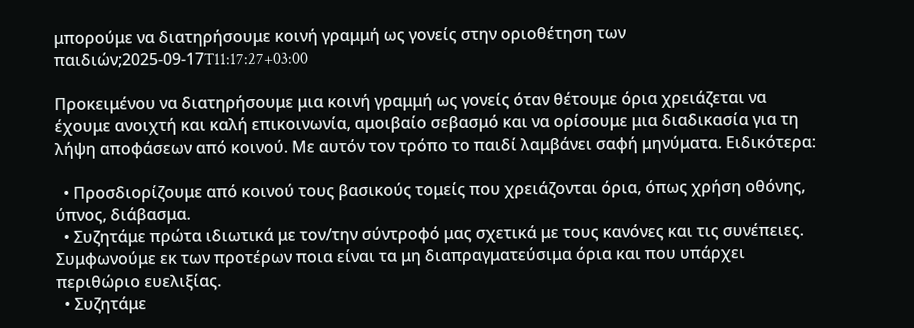μπορούμε να διατηρήσουμε κοινή γραμμή ως γονείς στην οριοθέτηση των παιδιών;2025-09-17T11:17:27+03:00

Προκειμένου να διατηρήσουμε μια κοινή γραμμή ως γονείς όταν θέτουμε όρια χρειάζεται να έχουμε ανοιχτή και καλή επικοινωνία, αμοιβαίο σεβασμό και να ορίσουμε μια διαδικασία για τη λήψη αποφάσεων από κοινού. Με αυτόν τον τρόπο το παιδί λαμβάνει σαφή μηνύματα. Ειδικότερα:

  • Προσδιορίζουμε από κοινού τους βασικούς τομείς που χρειάζονται όρια, όπως χρήση οθόνης, ύπνος, διάβασμα.
  • Συζητάμε πρώτα ιδιωτικά με τον/την σύντροφό μας σχετικά με τους κανόνες και τις συνέπειες. Συμφωνούμε εκ των προτέρων ποια είναι τα μη διαπραγματεύσιμα όρια και που υπάρχει περιθώριο ευελιξίας.
  • Συζητάμε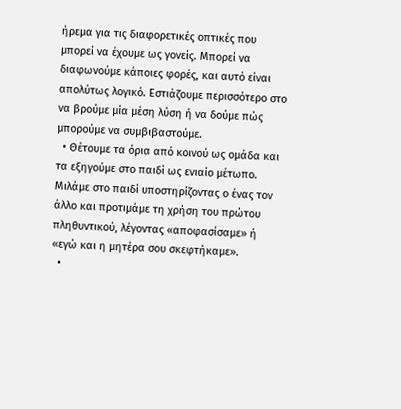ήρεμα για τις διαφορετικές οπτικές που μπορεί να έχουμε ως γονείς. Μπορεί να διαφωνούμε κάποιες φορές, και αυτό είναι απολύτως λογικό. Εστιάζουμε περισσότερο στο να βρούμε μία μέση λύση ή να δούμε πώς μπορούμε να συμβιβαστούμε.
  • Θέτουμε τα όρια από κοινού ως ομάδα και τα εξηγούμε στο παιδί ως ενιαίο μέτωπο. Μιλάμε στο παιδί υποστηρίζοντας ο ένας τον άλλο και προτιμάμε τη χρήση του πρώτου πληθυντικού, λέγοντας «αποφασίσαμε» ή «εγώ και η μητέρα σου σκεφτήκαμε».
  •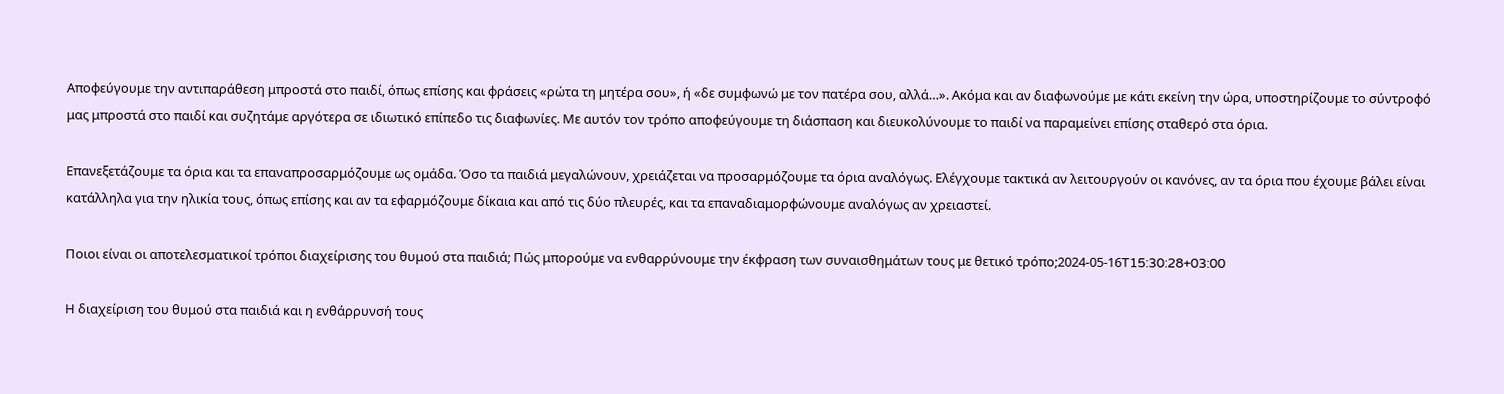Αποφεύγουμε την αντιπαράθεση μπροστά στο παιδί, όπως επίσης και φράσεις «ρώτα τη μητέρα σου», ή «δε συμφωνώ με τον πατέρα σου, αλλά…». Ακόμα και αν διαφωνούμε με κάτι εκείνη την ώρα, υποστηρίζουμε το σύντροφό μας μπροστά στο παιδί και συζητάμε αργότερα σε ιδιωτικό επίπεδο τις διαφωνίες. Με αυτόν τον τρόπο αποφεύγουμε τη διάσπαση και διευκολύνουμε το παιδί να παραμείνει επίσης σταθερό στα όρια.

Επανεξετάζουμε τα όρια και τα επαναπροσαρμόζουμε ως ομάδα. Όσο τα παιδιά μεγαλώνουν, χρειάζεται να προσαρμόζουμε τα όρια αναλόγως. Ελέγχουμε τακτικά αν λειτουργούν οι κανόνες, αν τα όρια που έχουμε βάλει είναι κατάλληλα για την ηλικία τους, όπως επίσης και αν τα εφαρμόζουμε δίκαια και από τις δύο πλευρές, και τα επαναδιαμορφώνουμε αναλόγως αν χρειαστεί.

Ποιοι είναι οι αποτελεσματικοί τρόποι διαχείρισης του θυμού στα παιδιά; Πώς μπορούμε να ενθαρρύνουμε την έκφραση των συναισθημάτων τους με θετικό τρόπο;2024-05-16T15:30:28+03:00

Η διαχείριση του θυμού στα παιδιά και η ενθάρρυνσή τους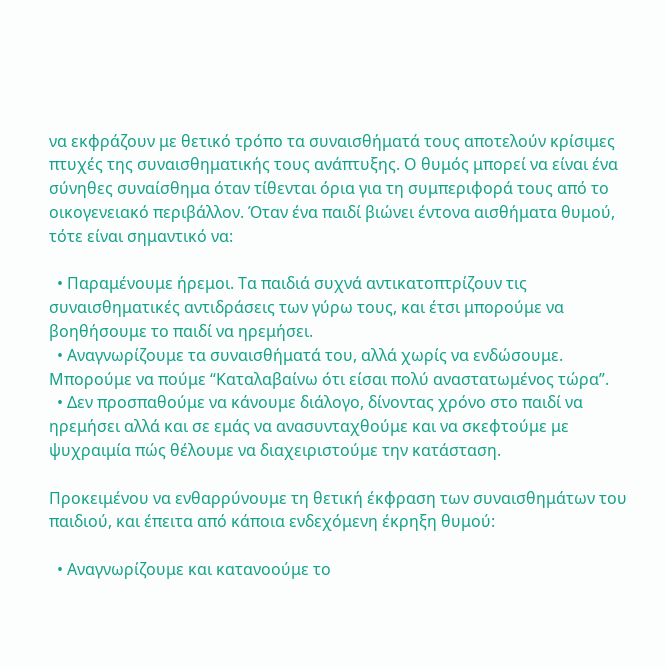να εκφράζουν με θετικό τρόπο τα συναισθήματά τους αποτελούν κρίσιμες πτυχές της συναισθηματικής τους ανάπτυξης. Ο θυμός μπορεί να είναι ένα σύνηθες συναίσθημα όταν τίθενται όρια για τη συμπεριφορά τους από το οικογενειακό περιβάλλον. Όταν ένα παιδί βιώνει έντονα αισθήματα θυμού, τότε είναι σημαντικό να:

  • Παραμένουμε ήρεμοι. Τα παιδιά συχνά αντικατοπτρίζουν τις συναισθηματικές αντιδράσεις των γύρω τους, και έτσι μπορούμε να βοηθήσουμε το παιδί να ηρεμήσει.
  • Αναγνωρίζουμε τα συναισθήματά του, αλλά χωρίς να ενδώσουμε. Μπορούμε να πούμε “Καταλαβαίνω ότι είσαι πολύ αναστατωμένος τώρα”.
  • Δεν προσπαθούμε να κάνουμε διάλογο, δίνοντας χρόνο στο παιδί να ηρεμήσει αλλά και σε εμάς να ανασυνταχθούμε και να σκεφτούμε με ψυχραιμία πώς θέλουμε να διαχειριστούμε την κατάσταση.

Προκειμένου να ενθαρρύνουμε τη θετική έκφραση των συναισθημάτων του παιδιού, και έπειτα από κάποια ενδεχόμενη έκρηξη θυμού:

  • Αναγνωρίζουμε και κατανοούμε το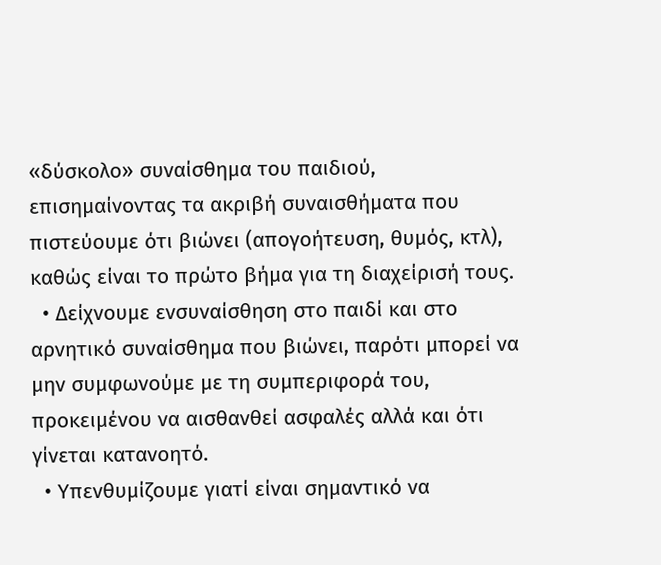«δύσκολο» συναίσθημα του παιδιού, επισημαίνοντας τα ακριβή συναισθήματα που πιστεύουμε ότι βιώνει (απογοήτευση, θυμός, κτλ), καθώς είναι το πρώτο βήμα για τη διαχείρισή τους.
  • Δείχνουμε ενσυναίσθηση στο παιδί και στο αρνητικό συναίσθημα που βιώνει, παρότι μπορεί να μην συμφωνούμε με τη συμπεριφορά του, προκειμένου να αισθανθεί ασφαλές αλλά και ότι γίνεται κατανοητό.
  • Υπενθυμίζουμε γιατί είναι σημαντικό να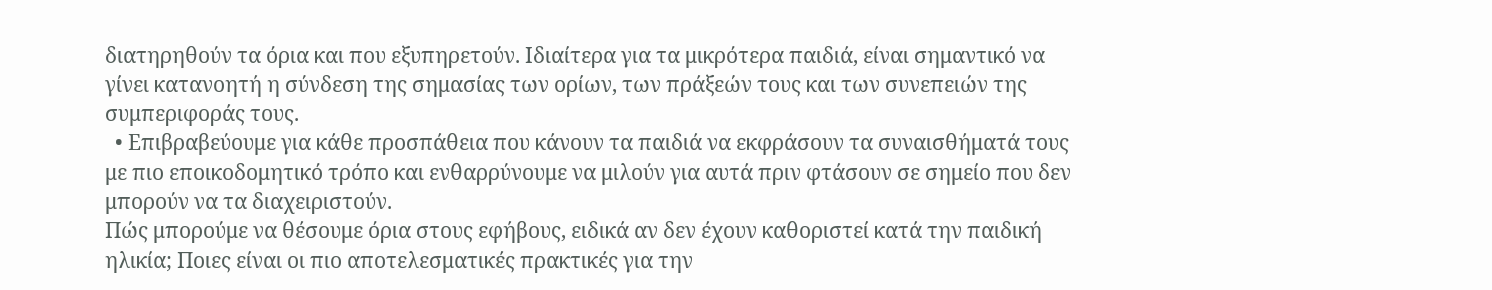διατηρηθούν τα όρια και που εξυπηρετούν. Ιδιαίτερα για τα μικρότερα παιδιά, είναι σημαντικό να γίνει κατανοητή η σύνδεση της σημασίας των ορίων, των πράξεών τους και των συνεπειών της συμπεριφοράς τους.
  • Επιβραβεύουμε για κάθε προσπάθεια που κάνουν τα παιδιά να εκφράσουν τα συναισθήματά τους με πιο εποικοδομητικό τρόπο και ενθαρρύνουμε να μιλούν για αυτά πριν φτάσουν σε σημείο που δεν μπορούν να τα διαχειριστούν.
Πώς μπορούμε να θέσουμε όρια στους εφήβους, ειδικά αν δεν έχουν καθοριστεί κατά την παιδική ηλικία; Ποιες είναι οι πιο αποτελεσματικές πρακτικές για την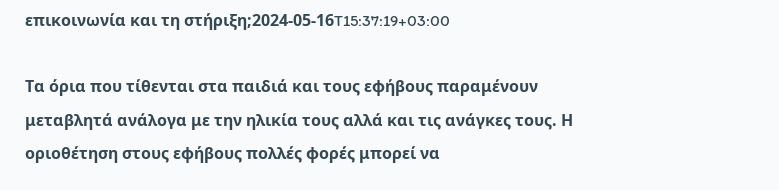επικοινωνία και τη στήριξη;2024-05-16T15:37:19+03:00

Τα όρια που τίθενται στα παιδιά και τους εφήβους παραμένουν μεταβλητά ανάλογα με την ηλικία τους αλλά και τις ανάγκες τους. Η οριοθέτηση στους εφήβους πολλές φορές μπορεί να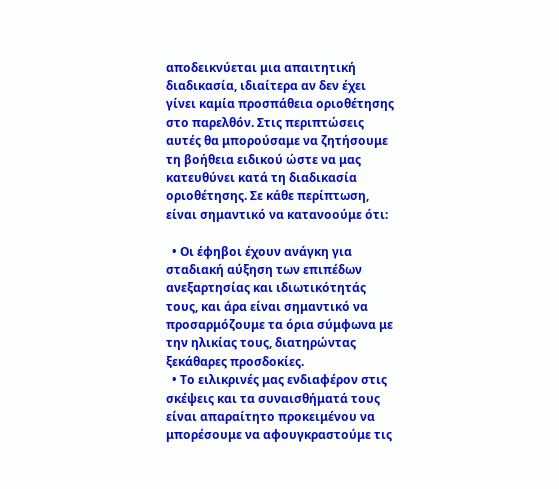αποδεικνύεται μια απαιτητική διαδικασία, ιδιαίτερα αν δεν έχει γίνει καμία προσπάθεια οριοθέτησης στο παρελθόν. Στις περιπτώσεις αυτές θα μπορούσαμε να ζητήσουμε τη βοήθεια ειδικού ώστε να μας κατευθύνει κατά τη διαδικασία οριοθέτησης. Σε κάθε περίπτωση, είναι σημαντικό να κατανοούμε ότι:

  • Οι έφηβοι έχουν ανάγκη για σταδιακή αύξηση των επιπέδων ανεξαρτησίας και ιδιωτικότητάς τους, και άρα είναι σημαντικό να προσαρμόζουμε τα όρια σύμφωνα με την ηλικίας τους, διατηρώντας ξεκάθαρες προσδοκίες.
  • Το ειλικρινές μας ενδιαφέρον στις σκέψεις και τα συναισθήματά τους είναι απαραίτητο προκειμένου να μπορέσουμε να αφουγκραστούμε τις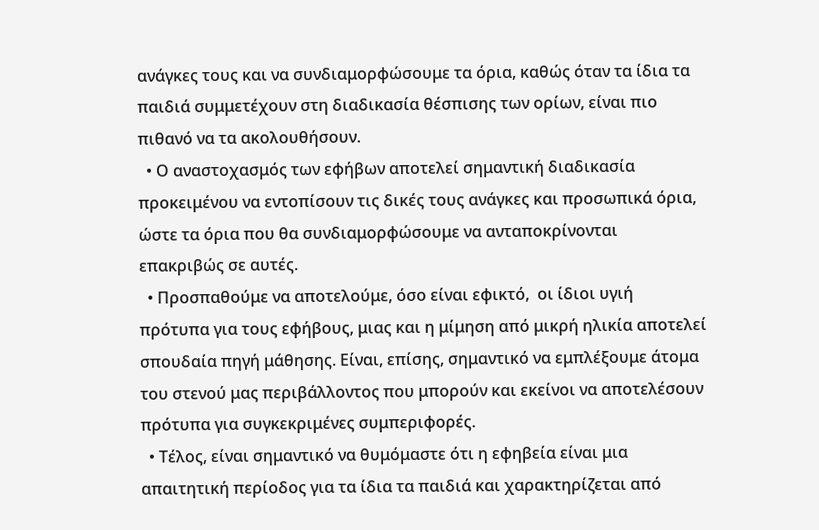ανάγκες τους και να συνδιαμορφώσουμε τα όρια, καθώς όταν τα ίδια τα παιδιά συμμετέχουν στη διαδικασία θέσπισης των ορίων, είναι πιο πιθανό να τα ακολουθήσουν.
  • Ο αναστοχασμός των εφήβων αποτελεί σημαντική διαδικασία προκειμένου να εντοπίσουν τις δικές τους ανάγκες και προσωπικά όρια, ώστε τα όρια που θα συνδιαμορφώσουμε να ανταποκρίνονται επακριβώς σε αυτές.
  • Προσπαθούμε να αποτελούμε, όσο είναι εφικτό,  οι ίδιοι υγιή πρότυπα για τους εφήβους, μιας και η μίμηση από μικρή ηλικία αποτελεί σπουδαία πηγή μάθησης. Είναι, επίσης, σημαντικό να εμπλέξουμε άτομα του στενού μας περιβάλλοντος που μπορούν και εκείνοι να αποτελέσουν πρότυπα για συγκεκριμένες συμπεριφορές.
  • Τέλος, είναι σημαντικό να θυμόμαστε ότι η εφηβεία είναι μια απαιτητική περίοδος για τα ίδια τα παιδιά και χαρακτηρίζεται από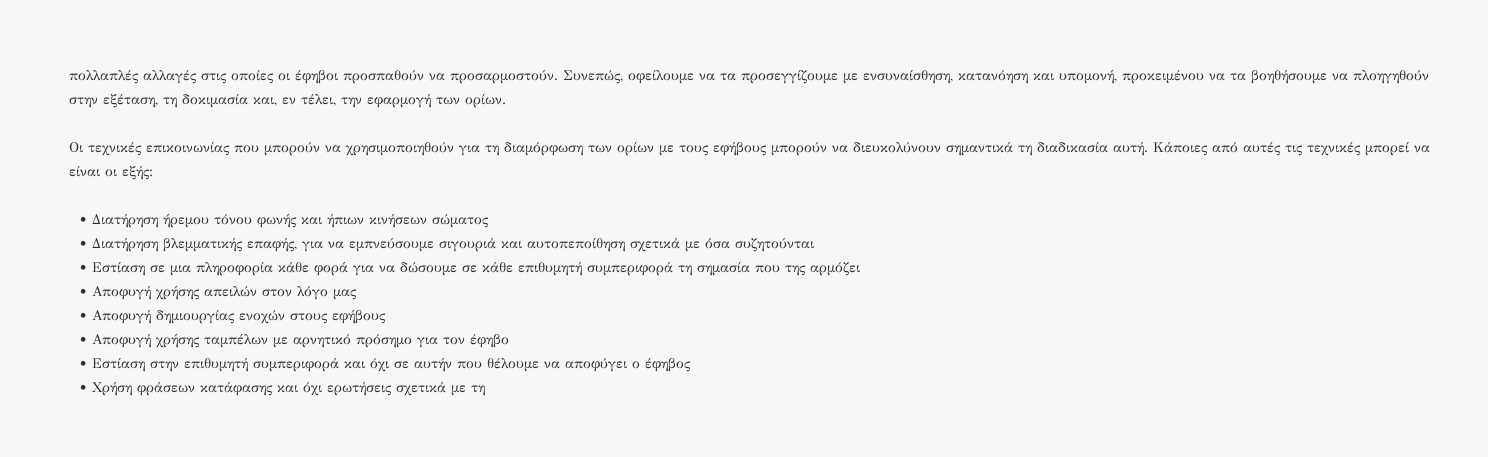πολλαπλές αλλαγές στις οποίες οι έφηβοι προσπαθούν να προσαρμοστούν. Συνεπώς, οφείλουμε να τα προσεγγίζουμε με ενσυναίσθηση, κατανόηση και υπομονή, προκειμένου να τα βοηθήσουμε να πλοηγηθούν στην εξέταση, τη δοκιμασία και, εν τέλει, την εφαρμογή των ορίων.

Οι τεχνικές επικοινωνίας που μπορούν να χρησιμοποιηθούν για τη διαμόρφωση των ορίων με τους εφήβους μπορούν να διευκολύνουν σημαντικά τη διαδικασία αυτή. Κάποιες από αυτές τις τεχνικές μπορεί να είναι οι εξής:

  • Διατήρηση ήρεμου τόνου φωνής και ήπιων κινήσεων σώματος
  • Διατήρηση βλεμματικής επαφής, για να εμπνεύσουμε σιγουριά και αυτοπεποίθηση σχετικά με όσα συζητούνται
  • Εστίαση σε μια πληροφορία κάθε φορά για να δώσουμε σε κάθε επιθυμητή συμπεριφορά τη σημασία που της αρμόζει
  • Αποφυγή χρήσης απειλών στον λόγο μας
  • Αποφυγή δημιουργίας ενοχών στους εφήβους
  • Αποφυγή χρήσης ταμπέλων με αρνητικό πρόσημο για τον έφηβο
  • Εστίαση στην επιθυμητή συμπεριφορά και όχι σε αυτήν που θέλουμε να αποφύγει ο έφηβος
  • Χρήση φράσεων κατάφασης και όχι ερωτήσεις σχετικά με τη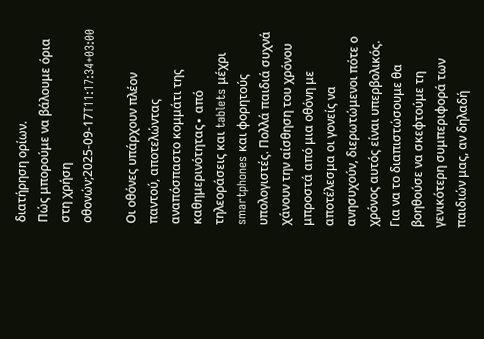διατήρηση ορίων.
Πώς μπορούμε να βάλουμε όρια στη χρήση οθονών;2025-09-17T11:17:34+03:00

Οι οθόνες υπάρχουν πλέον παντού, αποτελώντας αναπόσπαστο κομμάτι της καθημερινότητας∙ από τηλεοράσεις και tablets μέχρι smartphones και φορητούς υπολογιστές. Πολλά παιδιά συχνά χάνουν την αίσθηση του χρόνου μπροστά από μια οθόνη με αποτέλεσμα οι γονείς να ανησυχούν, διερωτώμενοι πότε ο χρόνος αυτός είναι υπερβολικός. Για να το διαπιστώσουμε θα βοηθούσε να σκεφτούμε τη γενικότερη συμπεριφορά των παιδιών μας, αν δηλαδή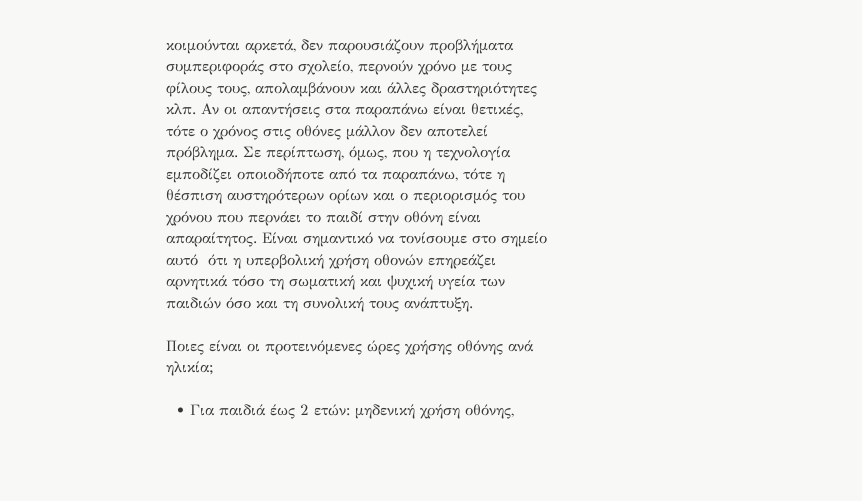κοιμούνται αρκετά, δεν παρουσιάζουν προβλήματα συμπεριφοράς στο σχολείο, περνούν χρόνο με τους φίλους τους, απολαμβάνουν και άλλες δραστηριότητες κλπ. Αν οι απαντήσεις στα παραπάνω είναι θετικές, τότε ο χρόνος στις οθόνες μάλλον δεν αποτελεί πρόβλημα. Σε περίπτωση, όμως, που η τεχνολογία εμποδίζει οποιοδήποτε από τα παραπάνω, τότε η θέσπιση αυστηρότερων ορίων και ο περιορισμός του χρόνου που περνάει το παιδί στην οθόνη είναι απαραίτητος. Είναι σημαντικό να τονίσουμε στο σημείο αυτό  ότι η υπερβολική χρήση οθονών επηρεάζει αρνητικά τόσο τη σωματική και ψυχική υγεία των παιδιών όσο και τη συνολική τους ανάπτυξη.

Ποιες είναι οι προτεινόμενες ώρες χρήσης οθόνης ανά ηλικία;

  • Για παιδιά έως 2 ετών: μηδενική χρήση οθόνης,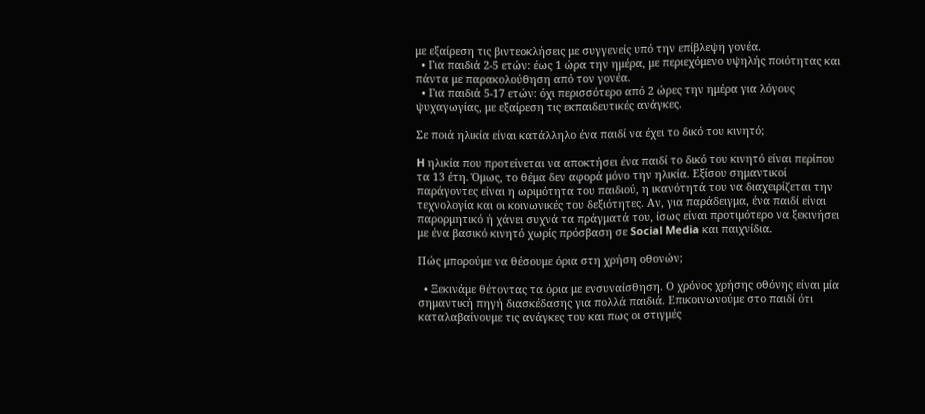με εξαίρεση τις βιντεοκλήσεις με συγγενείς υπό την επίβλεψη γονέα.
  • Για παιδιά 2-5 ετών: έως 1 ώρα την ημέρα, με περιεχόμενο υψηλής ποιότητας και πάντα με παρακολούθηση από τον γονέα.
  • Για παιδιά 5-17 ετών: όχι περισσότερο από 2 ώρες την ημέρα για λόγους ψυχαγωγίας, με εξαίρεση τις εκπαιδευτικές ανάγκες.

Σε ποιά ηλικία είναι κατάλληλο ένα παιδί να έχει το δικό του κινητό;

H ηλικία που προτείνεται να αποκτήσει ένα παιδί το δικό του κινητό είναι περίπου τα 13 έτη. Όμως, το θέμα δεν αφορά μόνο την ηλικία. Εξίσου σημαντικοί παράγοντες είναι η ωριμότητα του παιδιού, η ικανότητά του να διαχειρίζεται την τεχνολογία και οι κοινωνικές του δεξιότητες. Αν, για παράδειγμα, ένα παιδί είναι παρορμητικό ή χάνει συχνά τα πράγματά του, ίσως είναι προτιμότερο να ξεκινήσει με ένα βασικό κινητό χωρίς πρόσβαση σε Social Media και παιχνίδια.

Πώς μπορούμε να θέσουμε όρια στη χρήση οθονών;

  • Ξεκινάμε θέτοντας τα όρια με ενσυναίσθηση. Ο χρόνος χρήσης οθόνης είναι μία σημαντική πηγή διασκέδασης για πολλά παιδιά. Επικοινωνούμε στο παιδί ότι καταλαβαίνουμε τις ανάγκες του και πως οι στιγμές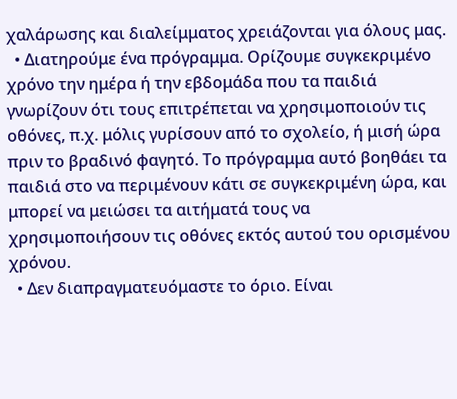χαλάρωσης και διαλείμματος χρειάζονται για όλους μας.
  • Διατηρούμε ένα πρόγραμμα. Ορίζουμε συγκεκριμένο χρόνο την ημέρα ή την εβδομάδα που τα παιδιά γνωρίζουν ότι τους επιτρέπεται να χρησιμοποιούν τις οθόνες, π.χ. μόλις γυρίσουν από το σχολείο, ή μισή ώρα πριν το βραδινό φαγητό. Το πρόγραμμα αυτό βοηθάει τα παιδιά στο να περιμένουν κάτι σε συγκεκριμένη ώρα, και μπορεί να μειώσει τα αιτήματά τους να χρησιμοποιήσουν τις οθόνες εκτός αυτού του ορισμένου χρόνου.
  • Δεν διαπραγματευόμαστε το όριο. Είναι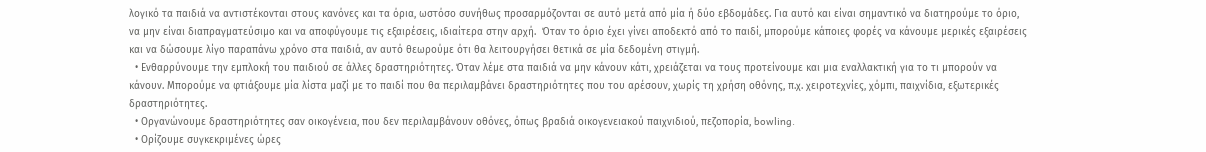λογικό τα παιδιά να αντιστέκονται στους κανόνες και τα όρια, ωστόσο συνήθως προσαρμόζονται σε αυτό μετά από μία ή δύο εβδομάδες. Για αυτό και είναι σημαντικό να διατηρούμε το όριο, να μην είναι διαπραγματεύσιμο και να αποφύγουμε τις εξαιρέσεις, ιδιαίτερα στην αρχή.  Όταν το όριο έχει γίνει αποδεκτό από το παιδί, μπορούμε κάποιες φορές να κάνουμε μερικές εξαιρέσεις και να δώσουμε λίγο παραπάνω χρόνο στα παιδιά, αν αυτό θεωρούμε ότι θα λειτουργήσει θετικά σε μία δεδομένη στιγμή.
  • Ενθαρρύνουμε την εμπλοκή του παιδιού σε άλλες δραστηριότητες. Όταν λέμε στα παιδιά να μην κάνουν κάτι, χρειάζεται να τους προτείνουμε και μια εναλλακτική για το τι μπορούν να κάνουν. Μπορούμε να φτιάξουμε μία λίστα μαζί με το παιδί που θα περιλαμβάνει δραστηριότητες που του αρέσουν, χωρίς τη χρήση οθόνης, π.χ. χειροτεχνίες, χόμπι, παιχνίδια, εξωτερικές δραστηριότητες.
  • Οργανώνουμε δραστηριότητες σαν οικογένεια, που δεν περιλαμβάνουν οθόνες, όπως βραδιά οικογενειακού παιχνιδιού, πεζοπορία, bowling.
  • Ορίζουμε συγκεκριμένες ώρες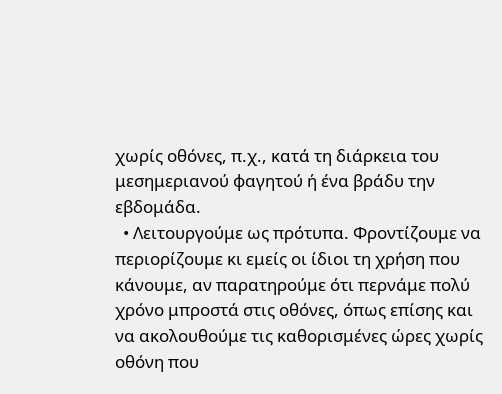χωρίς οθόνες, π.χ., κατά τη διάρκεια του μεσημεριανού φαγητού ή ένα βράδυ την εβδομάδα.
  • Λειτουργούμε ως πρότυπα. Φροντίζουμε να περιορίζουμε κι εμείς οι ίδιοι τη χρήση που κάνουμε, αν παρατηρούμε ότι περνάμε πολύ χρόνο μπροστά στις οθόνες, όπως επίσης και να ακολουθούμε τις καθορισμένες ώρες χωρίς οθόνη που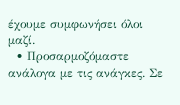έχουμε συμφωνήσει όλοι μαζί.
  • Προσαρμοζόμαστε ανάλογα με τις ανάγκες. Σε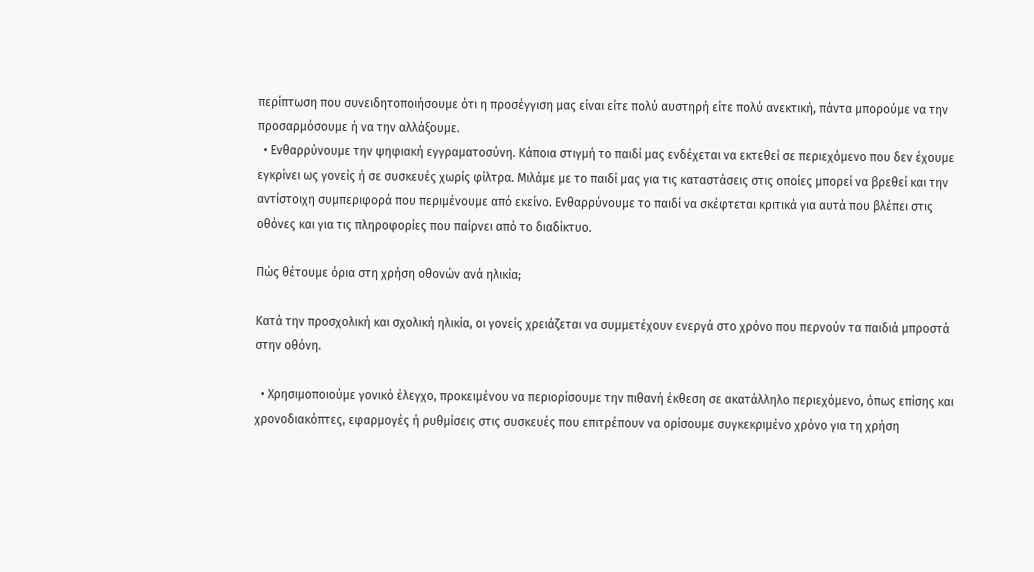περίπτωση που συνειδητοποιήσουμε ότι η προσέγγιση μας είναι είτε πολύ αυστηρή είτε πολύ ανεκτική, πάντα μπορούμε να την προσαρμόσουμε ή να την αλλάξουμε.
  • Ενθαρρύνουμε την ψηφιακή εγγραματοσύνη. Κάποια στιγμή το παιδί μας ενδέχεται να εκτεθεί σε περιεχόμενο που δεν έχουμε εγκρίνει ως γονείς ή σε συσκευές χωρίς φίλτρα. Μιλάμε με το παιδί μας για τις καταστάσεις στις οποίες μπορεί να βρεθεί και την αντίστοιχη συμπεριφορά που περιμένουμε από εκείνο. Ενθαρρύνουμε το παιδί να σκέφτεται κριτικά για αυτά που βλέπει στις οθόνες και για τις πληροφορίες που παίρνει από το διαδίκτυο.

Πώς θέτουμε όρια στη χρήση οθονών ανά ηλικία;

Κατά την προσχολική και σχολική ηλικία, οι γονείς χρειάζεται να συμμετέχουν ενεργά στο χρόνο που περνούν τα παιδιά μπροστά στην οθόνη.

  • Χρησιμοποιούμε γονικό έλεγχο, προκειμένου να περιορίσουμε την πιθανή έκθεση σε ακατάλληλο περιεχόμενο, όπως επίσης και χρονοδιακόπτες, εφαρμογές ή ρυθμίσεις στις συσκευές που επιτρέπουν να ορίσουμε συγκεκριμένο χρόνο για τη χρήση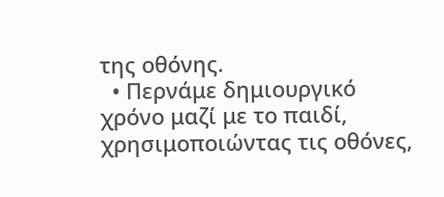της οθόνης.
  • Περνάμε δημιουργικό χρόνο μαζί με το παιδί, χρησιμοποιώντας τις οθόνες,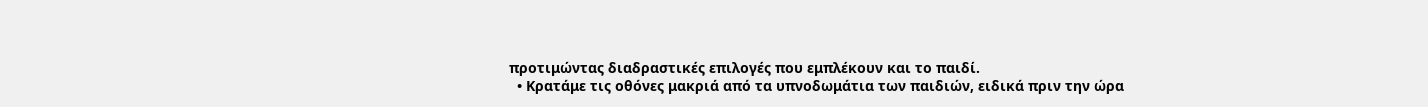προτιμώντας διαδραστικές επιλογές που εμπλέκουν και το παιδί.
  • Κρατάμε τις οθόνες μακριά από τα υπνοδωμάτια των παιδιών, ειδικά πριν την ώρα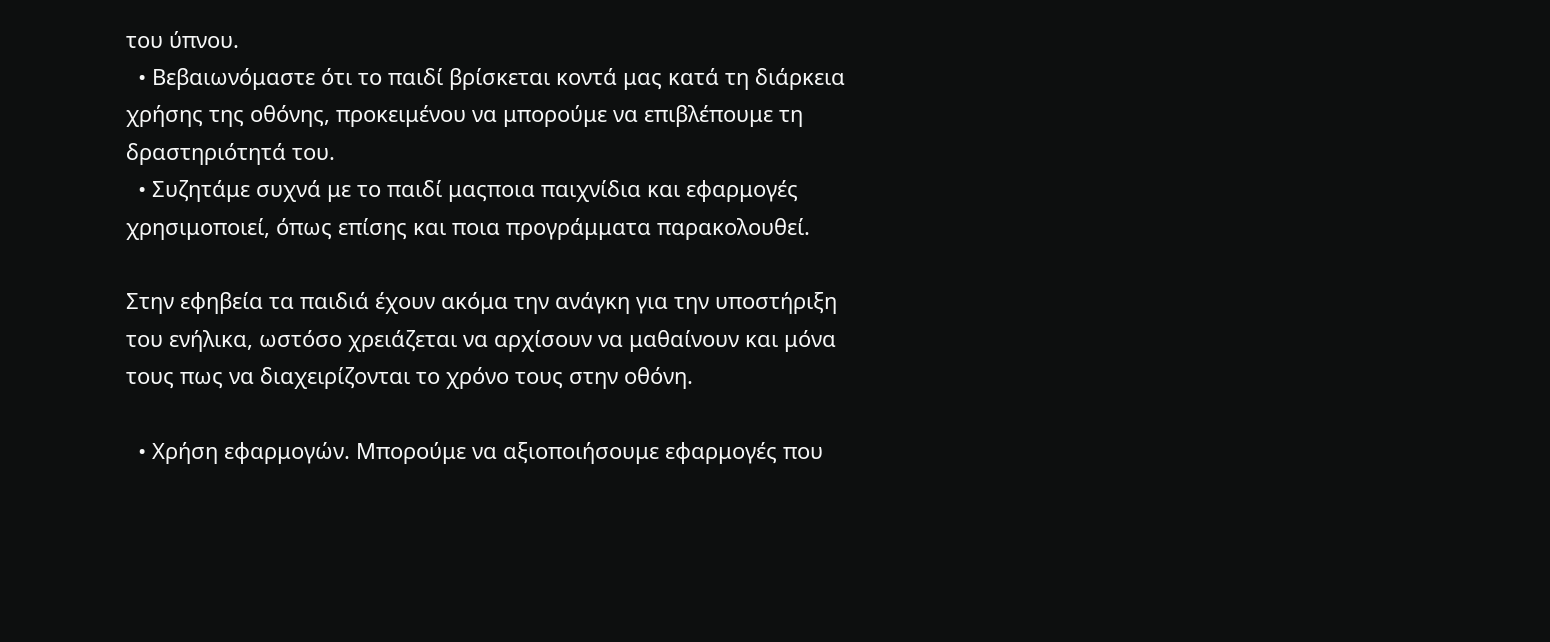του ύπνου.
  • Βεβαιωνόμαστε ότι το παιδί βρίσκεται κοντά μας κατά τη διάρκεια χρήσης της οθόνης, προκειμένου να μπορούμε να επιβλέπουμε τη δραστηριότητά του.
  • Συζητάμε συχνά με το παιδί μαςποια παιχνίδια και εφαρμογές χρησιμοποιεί, όπως επίσης και ποια προγράμματα παρακολουθεί.

Στην εφηβεία τα παιδιά έχουν ακόμα την ανάγκη για την υποστήριξη του ενήλικα, ωστόσο χρειάζεται να αρχίσουν να μαθαίνουν και μόνα τους πως να διαχειρίζονται το χρόνο τους στην οθόνη.

  • Χρήση εφαρμογών. Μπορούμε να αξιοποιήσουμε εφαρμογές που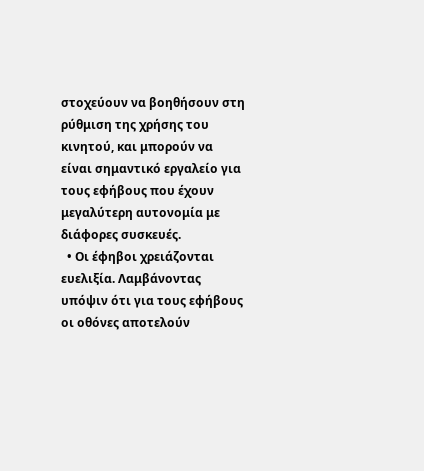στοχεύουν να βοηθήσουν στη ρύθμιση της χρήσης του κινητού, και μπορούν να είναι σημαντικό εργαλείο για τους εφήβους που έχουν μεγαλύτερη αυτονομία με διάφορες συσκευές.
  • Οι έφηβοι χρειάζονται ευελιξία. Λαμβάνοντας υπόψιν ότι για τους εφήβους οι οθόνες αποτελούν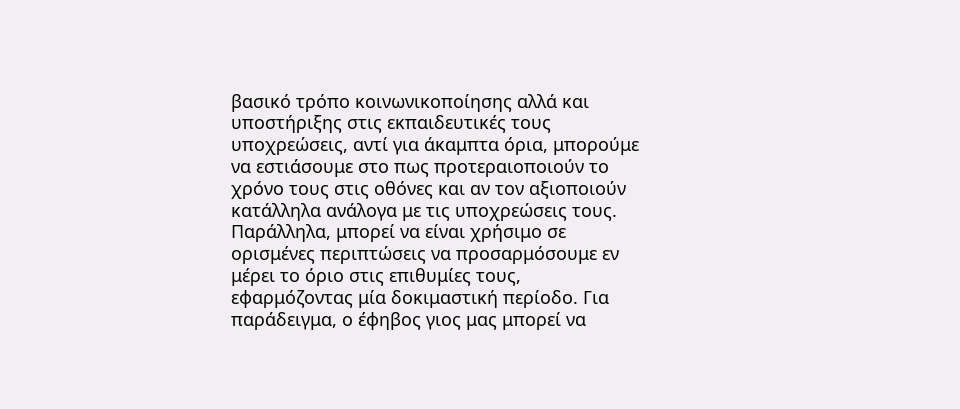βασικό τρόπο κοινωνικοποίησης αλλά και υποστήριξης στις εκπαιδευτικές τους υποχρεώσεις, αντί για άκαμπτα όρια, μπορούμε να εστιάσουμε στο πως προτεραιοποιούν το χρόνο τους στις οθόνες και αν τον αξιοποιούν κατάλληλα ανάλογα με τις υποχρεώσεις τους. Παράλληλα, μπορεί να είναι χρήσιμο σε ορισμένες περιπτώσεις να προσαρμόσουμε εν μέρει το όριο στις επιθυμίες τους, εφαρμόζοντας μία δοκιμαστική περίοδο. Για παράδειγμα, ο έφηβος γιος μας μπορεί να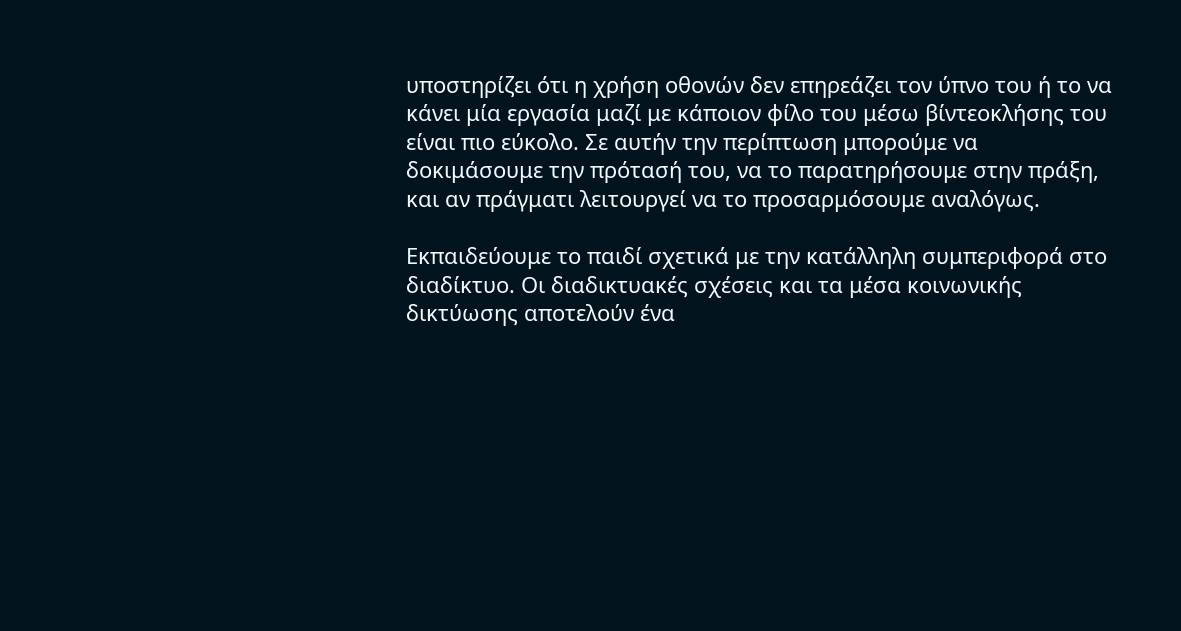υποστηρίζει ότι η χρήση οθονών δεν επηρεάζει τον ύπνο του ή το να κάνει μία εργασία μαζί με κάποιον φίλο του μέσω βίντεοκλήσης του είναι πιο εύκολο. Σε αυτήν την περίπτωση μπορούμε να δοκιμάσουμε την πρότασή του, να το παρατηρήσουμε στην πράξη, και αν πράγματι λειτουργεί να το προσαρμόσουμε αναλόγως.

Εκπαιδεύουμε το παιδί σχετικά με την κατάλληλη συμπεριφορά στο διαδίκτυο. Οι διαδικτυακές σχέσεις και τα μέσα κοινωνικής δικτύωσης αποτελούν ένα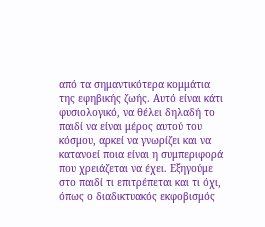από τα σημαντικότερα κομμάτια της εφηβικής ζωής. Αυτό είναι κάτι φυσιολογικό, να θέλει δηλαδή το παιδί να είναι μέρος αυτού του κόσμου, αρκεί να γνωρίζει και να κατανοεί ποια είναι η συμπεριφορά που χρειάζεται να έχει. Εξηγούμε στο παιδί τι επιτρέπεται και τι όχι, όπως ο διαδικτυακός εκφοβισμός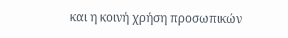και η κοινή χρήση προσωπικών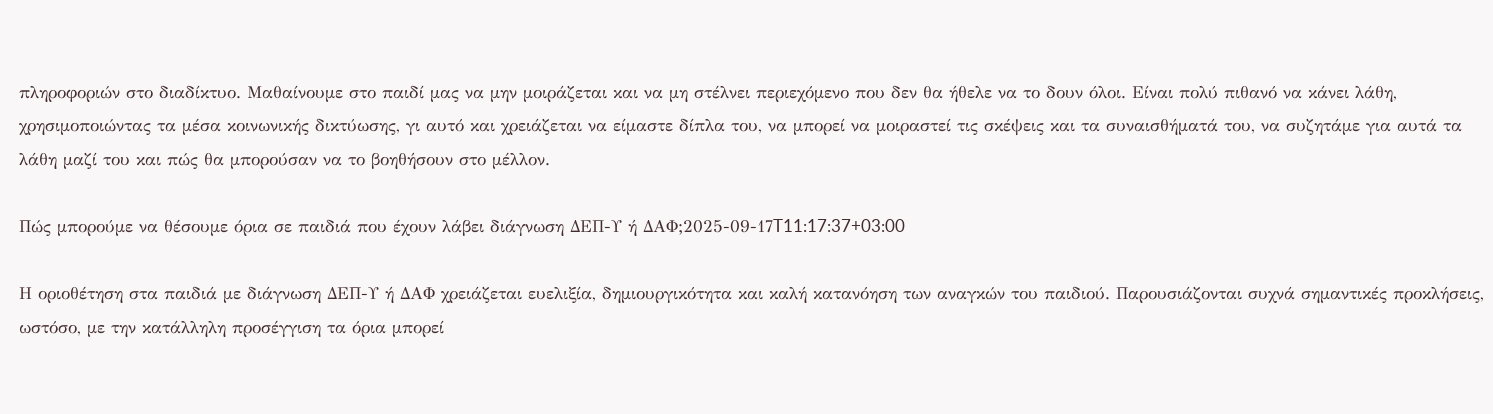πληροφοριών στο διαδίκτυο. Μαθαίνουμε στο παιδί μας να μην μοιράζεται και να μη στέλνει περιεχόμενο που δεν θα ήθελε να το δουν όλοι. Είναι πολύ πιθανό να κάνει λάθη, χρησιμοποιώντας τα μέσα κοινωνικής δικτύωσης, γι αυτό και χρειάζεται να είμαστε δίπλα του, να μπορεί να μοιραστεί τις σκέψεις και τα συναισθήματά του, να συζητάμε για αυτά τα λάθη μαζί του και πώς θα μπορούσαν να το βοηθήσουν στο μέλλον.

Πώς μπορούμε να θέσουμε όρια σε παιδιά που έχουν λάβει διάγνωση ΔΕΠ-Υ ή ΔΑΦ;2025-09-17T11:17:37+03:00

Η οριοθέτηση στα παιδιά με διάγνωση ΔΕΠ-Υ ή ΔΑΦ χρειάζεται ευελιξία, δημιουργικότητα και καλή κατανόηση των αναγκών του παιδιού. Παρουσιάζονται συχνά σημαντικές προκλήσεις, ωστόσο, με την κατάλληλη προσέγγιση τα όρια μπορεί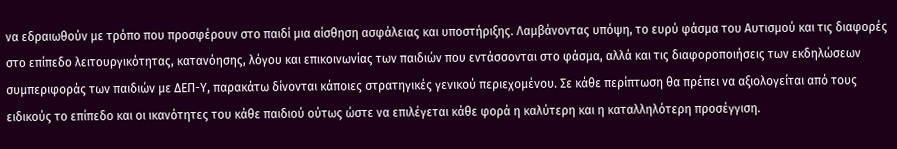να εδραιωθούν με τρόπο που προσφέρουν στο παιδί μια αίσθηση ασφάλειας και υποστήριξης. Λαμβάνοντας υπόψη, το ευρύ φάσμα του Αυτισμού και τις διαφορές στο επίπεδο λειτουργικότητας, κατανόησης, λόγου και επικοινωνίας των παιδιών που εντάσσονται στο φάσμα, αλλά και τις διαφοροποιήσεις των εκδηλώσεων συμπεριφοράς των παιδιών με ΔΕΠ-Υ, παρακάτω δίνονται κάποιες στρατηγικές γενικού περιεχομένου. Σε κάθε περίπτωση θα πρέπει να αξιολογείται από τους ειδικούς το επίπεδο και οι ικανότητες του κάθε παιδιού ούτως ώστε να επιλέγεται κάθε φορά η καλύτερη και η καταλληλότερη προσέγγιση.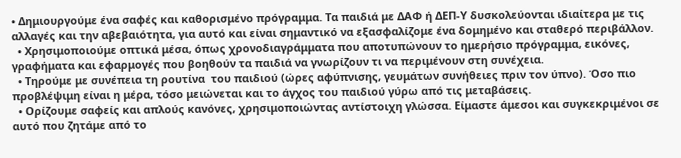• Δημιουργούμε ένα σαφές και καθορισμένο πρόγραμμα. Τα παιδιά με ΔΑΦ ή ΔΕΠ-Υ δυσκολεύονται ιδιαίτερα με τις αλλαγές και την αβεβαιότητα, για αυτό και είναι σημαντικό να εξασφαλίζομε ένα δομημένο και σταθερό περιβάλλον.
  • Χρησιμοποιούμε οπτικά μέσα, όπως χρονοδιαγράμματα που αποτυπώνουν το ημερήσιο πρόγραμμα, εικόνες, γραφήματα και εφαρμογές που βοηθούν τα παιδιά να γνωρίζουν τι να περιμένουν στη συνέχεια.
  • Τηρούμε με συνέπεια τη ρουτίνα  του παιδιού (ώρες αφύπνισης, γευμάτων συνήθειες πριν τον ύπνο). Όσο πιο προβλέψιμη είναι η μέρα, τόσο μειώνεται και το άγχος του παιδιού γύρω από τις μεταβάσεις.
  • Ορίζουμε σαφείς και απλούς κανόνες, χρησιμοποιώντας αντίστοιχη γλώσσα. Είμαστε άμεσοι και συγκεκριμένοι σε αυτό που ζητάμε από το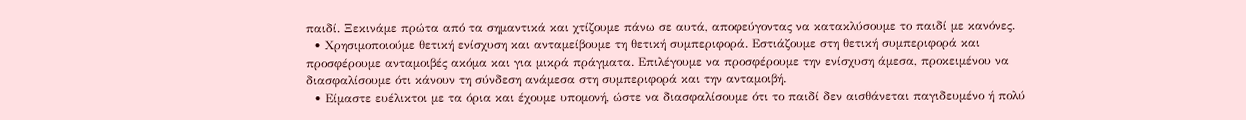παιδί. Ξεκινάμε πρώτα από τα σημαντικά και χτίζουμε πάνω σε αυτά, αποφεύγοντας να κατακλύσουμε το παιδί με κανόνες.
  • Χρησιμοποιούμε θετική ενίσχυση και ανταμείβουμε τη θετική συμπεριφορά. Εστιάζουμε στη θετική συμπεριφορά και προσφέρουμε ανταμοιβές ακόμα και για μικρά πράγματα. Επιλέγουμε να προσφέρουμε την ενίσχυση άμεσα, προκειμένου να διασφαλίσουμε ότι κάνουν τη σύνδεση ανάμεσα στη συμπεριφορά και την ανταμοιβή.
  • Είμαστε ευέλικτοι με τα όρια και έχουμε υπομονή, ώστε να διασφαλίσουμε ότι το παιδί δεν αισθάνεται παγιδευμένο ή πολύ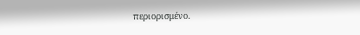περιορισμένο.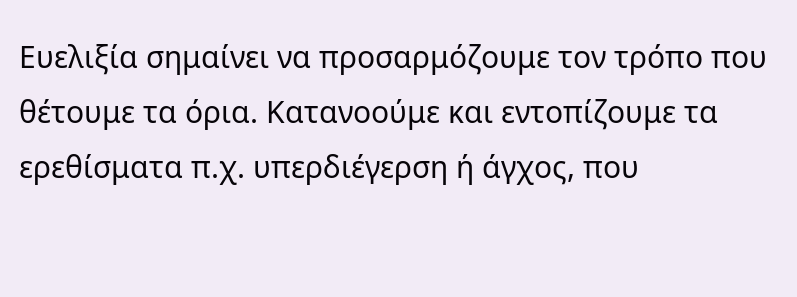Ευελιξία σημαίνει να προσαρμόζουμε τον τρόπο που θέτουμε τα όρια. Κατανοούμε και εντοπίζουμε τα ερεθίσματα π.χ. υπερδιέγερση ή άγχος, που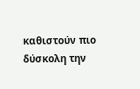καθιστούν πιο δύσκολη την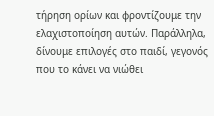τήρηση ορίων και φροντίζουμε την ελαχιστοποίηση αυτών. Παράλληλα, δίνουμε επιλογές στο παιδί, γεγονός που το κάνει να νιώθει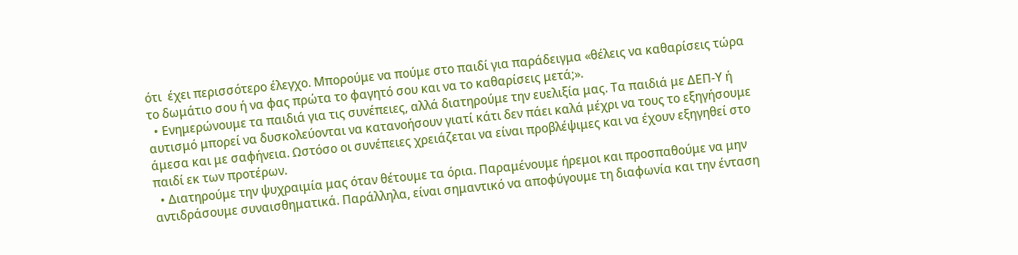ότι  έχει περισσότερο έλεγχο. Μπορούμε να πούμε στο παιδί για παράδειγμα «θέλεις να καθαρίσεις τώρα το δωμάτιο σου ή να φας πρώτα το φαγητό σου και να το καθαρίσεις μετά;».
  • Ενημερώνουμε τα παιδιά για τις συνέπειες, αλλά διατηρούμε την ευελιξία μας. Τα παιδιά με ΔΕΠ-Υ ή αυτισμό μπορεί να δυσκολεύονται να κατανοήσουν γιατί κάτι δεν πάει καλά μέχρι να τους το εξηγήσουμε άμεσα και με σαφήνεια. Ωστόσο οι συνέπειες χρειάζεται να είναι προβλέψιμες και να έχουν εξηγηθεί στο παιδί εκ των προτέρων.
  • Διατηρούμε την ψυχραιμία μας όταν θέτουμε τα όρια. Παραμένουμε ήρεμοι και προσπαθούμε να μην αντιδράσουμε συναισθηματικά. Παράλληλα, είναι σημαντικό να αποφύγουμε τη διαφωνία και την ένταση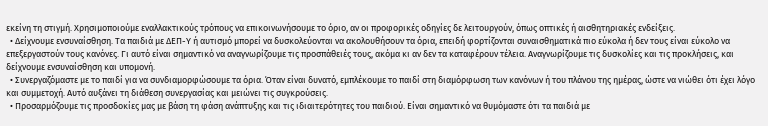εκείνη τη στιγμή. Χρησιμοποιούμε εναλλακτικούς τρόπους να επικοινωνήσουμε το όριο, αν οι προφορικές οδηγίες δε λειτουργούν, όπως οπτικές ή αισθητηριακές ενδείξεις.
  • Δείχνουμε ενσυναίσθηση. Τα παιδιά με ΔΕΠ-Υ ή αυτισμό μπορεί να δυσκολεύονται να ακολουθήσουν τα όρια, επειδή φορτίζονται συναισθηματικά πιο εύκολα ή δεν τους είναι εύκολο να επεξεργαστούν τους κανόνες. Γι αυτό είναι σημαντικό να αναγνωρίζουμε τις προσπάθειές τους, ακόμα κι αν δεν τα καταφέρουν τέλεια. Αναγνωρίζουμε τις δυσκολίες και τις προκλήσεις, και δείχνουμε ενσυναίσθηση και υπομονή.
  • Συνεργαζόμαστε με το παιδί για να συνδιαμορφώσουμε τα όρια. Όταν είναι δυνατό, εμπλέκουμε το παιδί στη διαμόρφωση των κανόνων ή του πλάνου της ημέρας, ώστε να νιώθει ότι έχει λόγο και συμμετοχή. Αυτό αυξάνει τη διάθεση συνεργασίας και μειώνει τις συγκρούσεις.
  • Προσαρμόζουμε τις προσδοκίες μας με βάση τη φάση ανάπτυξης και τις ιδιαιτερότητες του παιδιού. Είναι σημαντικό να θυμόμαστε ότι τα παιδιά με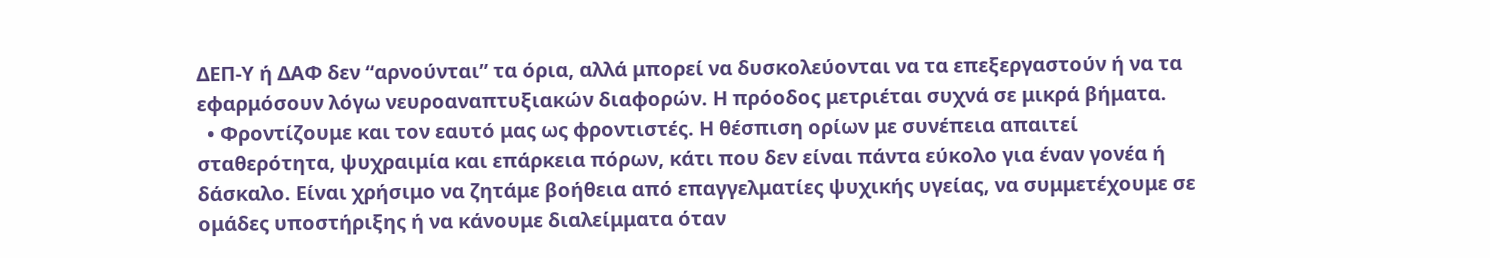ΔΕΠ-Υ ή ΔΑΦ δεν “αρνούνται” τα όρια, αλλά μπορεί να δυσκολεύονται να τα επεξεργαστούν ή να τα εφαρμόσουν λόγω νευροαναπτυξιακών διαφορών. Η πρόοδος μετριέται συχνά σε μικρά βήματα.
  • Φροντίζουμε και τον εαυτό μας ως φροντιστές. Η θέσπιση ορίων με συνέπεια απαιτεί σταθερότητα, ψυχραιμία και επάρκεια πόρων, κάτι που δεν είναι πάντα εύκολο για έναν γονέα ή δάσκαλο. Είναι χρήσιμο να ζητάμε βοήθεια από επαγγελματίες ψυχικής υγείας, να συμμετέχουμε σε ομάδες υποστήριξης ή να κάνουμε διαλείμματα όταν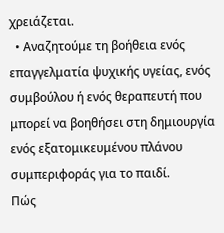χρειάζεται.
  • Αναζητούμε τη βοήθεια ενός επαγγελματία ψυχικής υγείας, ενός συμβούλου ή ενός θεραπευτή που μπορεί να βοηθήσει στη δημιουργία ενός εξατομικευμένου πλάνου συμπεριφοράς για το παιδί.
Πώς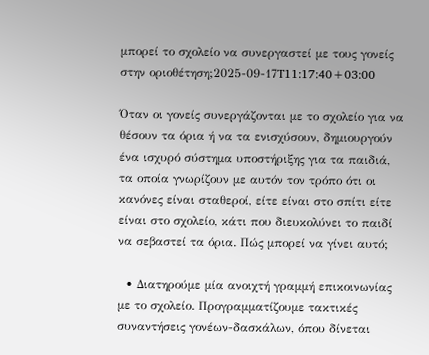μπορεί το σχολείο να συνεργαστεί με τους γονείς στην οριοθέτηση;2025-09-17T11:17:40+03:00

Όταν οι γονείς συνεργάζονται με το σχολείο για να θέσουν τα όρια ή να τα ενισχύσουν, δημιουργούν ένα ισχυρό σύστημα υποστήριξης για τα παιδιά, τα οποία γνωρίζουν με αυτόν τον τρόπο ότι οι κανόνες είναι σταθεροί, είτε είναι στο σπίτι είτε είναι στο σχολείο, κάτι που διευκολύνει το παιδί να σεβαστεί τα όρια. Πώς μπορεί να γίνει αυτό;

  • Διατηρούμε μία ανοιχτή γραμμή επικοινωνίας με το σχολείο. Προγραμματίζουμε τακτικές συναντήσεις γονέων-δασκάλων, όπου δίνεται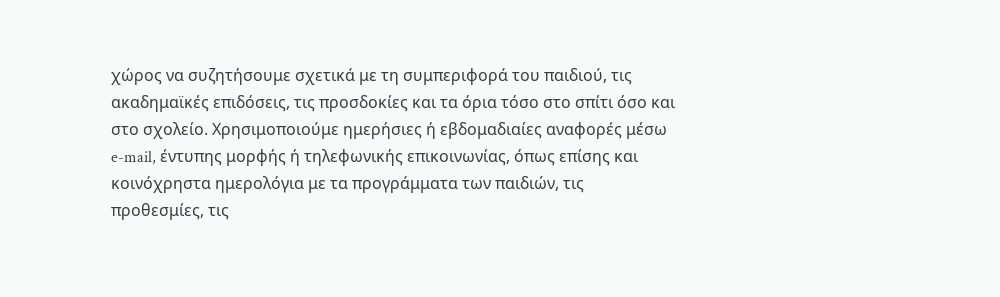χώρος να συζητήσουμε σχετικά με τη συμπεριφορά του παιδιού, τις ακαδημαϊκές επιδόσεις, τις προσδοκίες και τα όρια τόσο στο σπίτι όσο και στο σχολείο. Χρησιμοποιούμε ημερήσιες ή εβδομαδιαίες αναφορές μέσω e-mail, έντυπης μορφής ή τηλεφωνικής επικοινωνίας, όπως επίσης και κοινόχρηστα ημερολόγια με τα προγράμματα των παιδιών, τις προθεσμίες, τις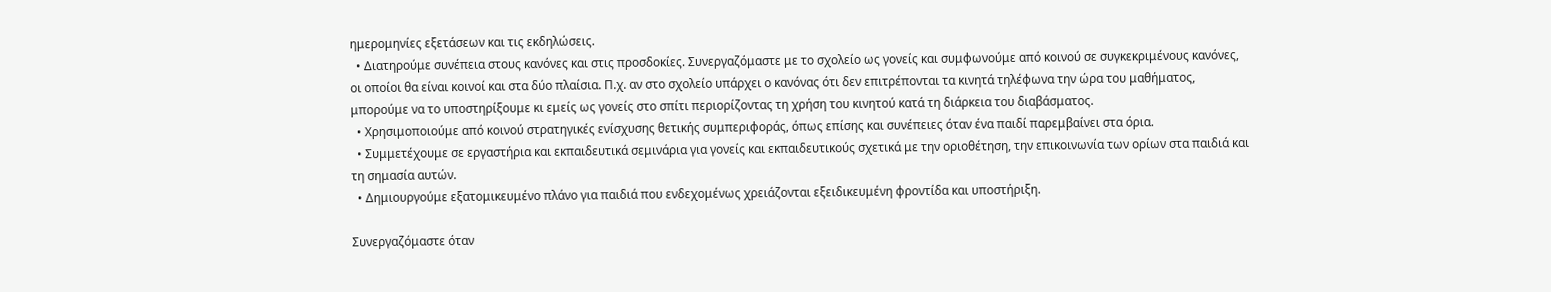ημερομηνίες εξετάσεων και τις εκδηλώσεις.
  • Διατηρούμε συνέπεια στους κανόνες και στις προσδοκίες. Συνεργαζόμαστε με το σχολείο ως γονείς και συμφωνούμε από κοινού σε συγκεκριμένους κανόνες, οι οποίοι θα είναι κοινοί και στα δύο πλαίσια. Π.χ. αν στο σχολείο υπάρχει ο κανόνας ότι δεν επιτρέπονται τα κινητά τηλέφωνα την ώρα του μαθήματος, μπορούμε να το υποστηρίξουμε κι εμείς ως γονείς στο σπίτι περιορίζοντας τη χρήση του κινητού κατά τη διάρκεια του διαβάσματος.
  • Χρησιμοποιούμε από κοινού στρατηγικές ενίσχυσης θετικής συμπεριφοράς, όπως επίσης και συνέπειες όταν ένα παιδί παρεμβαίνει στα όρια.
  • Συμμετέχουμε σε εργαστήρια και εκπαιδευτικά σεμινάρια για γονείς και εκπαιδευτικούς σχετικά με την οριοθέτηση, την επικοινωνία των ορίων στα παιδιά και τη σημασία αυτών.
  • Δημιουργούμε εξατομικευμένο πλάνο για παιδιά που ενδεχομένως χρειάζονται εξειδικευμένη φροντίδα και υποστήριξη.

Συνεργαζόμαστε όταν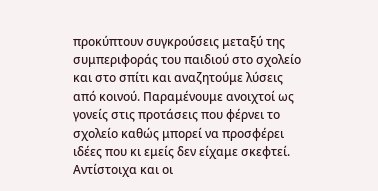προκύπτουν συγκρούσεις μεταξύ της συμπεριφοράς του παιδιού στο σχολείο και στο σπίτι και αναζητούμε λύσεις από κοινού. Παραμένουμε ανοιχτοί ως γονείς στις προτάσεις που φέρνει το σχολείο καθώς μπορεί να προσφέρει ιδέες που κι εμείς δεν είχαμε σκεφτεί. Αντίστοιχα και οι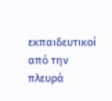εκπαιδευτικοί από την πλευρά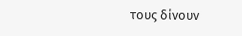τους δίνουν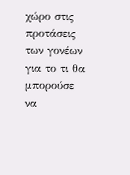χώρο στις προτάσεις των γονέων για το τι θα μπορούσε να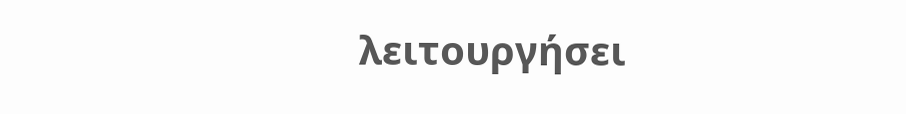λειτουργήσει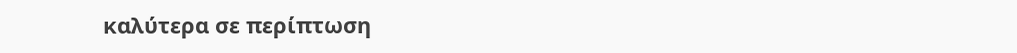καλύτερα σε περίπτωση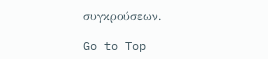συγκρούσεων.

Go to Top